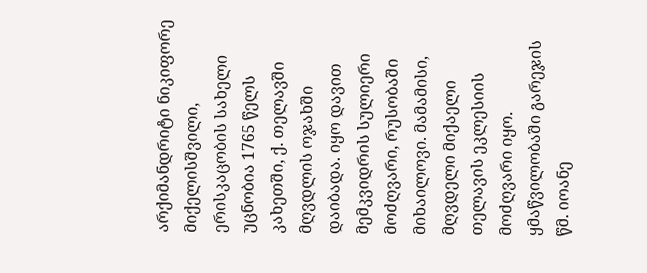არქიმანდრიტი ნიკიფორე მიქელისშვილი, ერისკაცობის სახელი უცნობია 1765 წელს კახეთში, ქ. თელავში მღვდლის ოჯახში დაიბადა. იყო დავით მემკვიდრის სულიერი მოძღვარი, რუსობაში მიხაილოვი. მამამისი, მღვდელი მიქაელი თელავის ეკლესიის მოძღვარი იყო. ყმაწვილობაში გარეჯის წმ. იოანე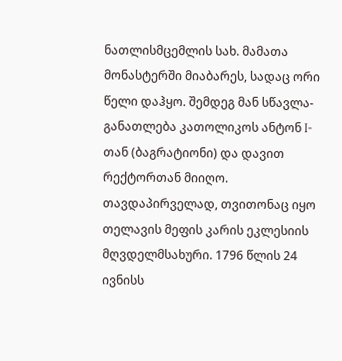ნათლისმცემლის სახ. მამათა მონასტერში მიაბარეს, სადაც ორი წელი დაჰყო. შემდეგ მან სწავლა-განათლება კათოლიკოს ანტონ I-თან (ბაგრატიონი) და დავით რექტორთან მიიღო. თავდაპირველად, თვითონაც იყო თელავის მეფის კარის ეკლესიის მღვდელმსახური. 1796 წლის 24 ივნისს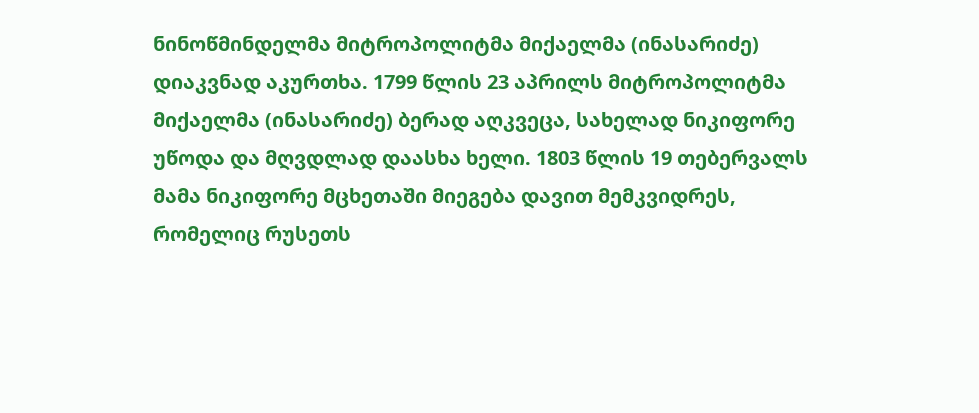ნინოწმინდელმა მიტროპოლიტმა მიქაელმა (ინასარიძე) დიაკვნად აკურთხა. 1799 წლის 23 აპრილს მიტროპოლიტმა მიქაელმა (ინასარიძე) ბერად აღკვეცა, სახელად ნიკიფორე უწოდა და მღვდლად დაასხა ხელი. 1803 წლის 19 თებერვალს მამა ნიკიფორე მცხეთაში მიეგება დავით მემკვიდრეს, რომელიც რუსეთს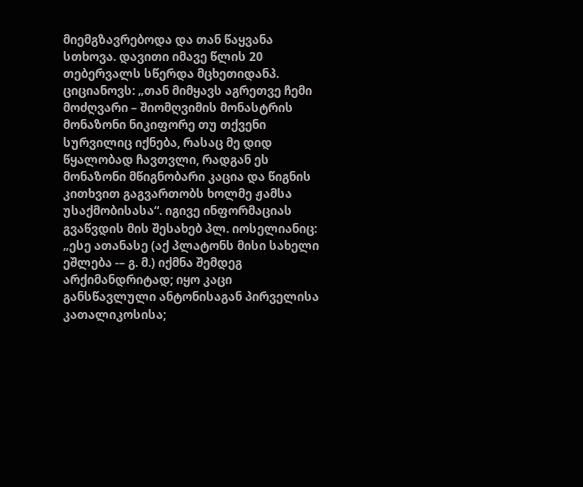მიემგზავრებოდა და თან წაყვანა სთხოვა. დავითი იმავე წლის 20 თებერვალს სწერდა მცხეთიდანპ. ციციანოვს: „თან მიმყავს აგრეთვე ჩემი მოძღვარი – შიომღვიმის მონასტრის მონაზონი ნიკიფორე თუ თქვენი სურვილიც იქნება, რასაც მე დიდ წყალობად ჩავთვლი, რადგან ეს მონაზონი მწიგნობარი კაცია და წიგნის კითხვით გაგვართობს ხოლმე ჟამსა უსაქმობისასა“. იგივე ინფორმაციას გვაწვდის მის შესახებ პლ. იოსელიანიც: „ესე ათანასე (აქ პლატონს მისი სახელი ეშლება -– გ. მ.) იქმნა შემდეგ არქიმანდრიტად; იყო კაცი განსწავლული ანტონისაგან პირველისა კათალიკოსისა;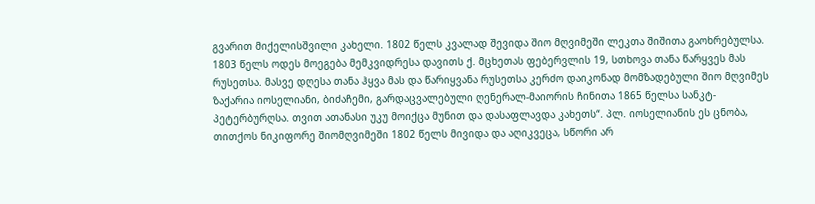გვარით მიქელისშვილი კახელი. 1802 წელს კვალად შევიდა შიო მღვიმეში ლეკთა შიშითა გაოხრებულსა. 1803 წელს ოდეს მოეგება მემკვიდრესა დავითს ქ. მცხეთას ფებერვლის 19, სთხოვა თანა წარყვეს მას რუსეთსა. მასვე დღესა თანა ჰყვა მას და წარიყვანა რუსეთსა კერძო დაიკონად მომზადებული შიო მღვიმეს ზაქარია იოსელიანი, ბიძაჩემი, გარდაცვალებული ღენერალ-მაიორის ჩინითა 1865 წელსა სანკტ-პეტერბურღსა. თვით ათანასი უკუ მოიქცა მუნით და დასაფლავდა კახეთს“. პლ. იოსელიანის ეს ცნობა, თითქოს ნიკიფორე შიომღვიმეში 1802 წელს მივიდა და აღიკვეცა, სწორი არ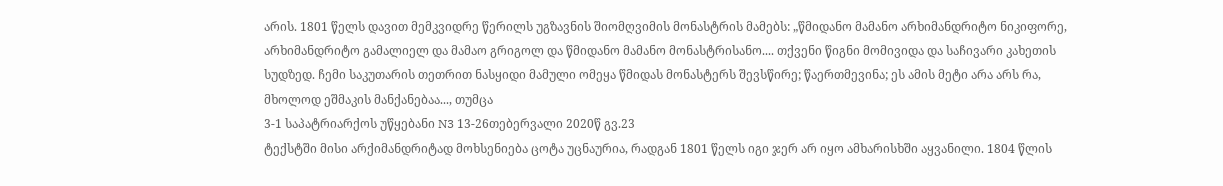არის. 1801 წელს დავით მემკვიდრე წერილს უგზავნის შიომღვიმის მონასტრის მამებს: „წმიდანო მამანო არხიმანდრიტო ნიკიფორე, არხიმანდრიტო გამალიელ და მამაო გრიგოლ და წმიდანო მამანო მონასტრისანო.... თქვენი წიგნი მომივიდა და საჩივარი კახეთის სუდზედ. ჩემი საკუთარის თეთრით ნასყიდი მამული ომეყა წმიდას მონასტერს შევსწირე; წაერთმევინა; ეს ამის მეტი არა არს რა, მხოლოდ ეშმაკის მანქანებაა..., თუმცა
3-1 საპატრიარქოს უწყებანი N3 13-26თებერვალი 2020წ გვ.23
ტექსტში მისი არქიმანდრიტად მოხსენიება ცოტა უცნაურია, რადგან 1801 წელს იგი ჯერ არ იყო ამხარისხში აყვანილი. 1804 წლის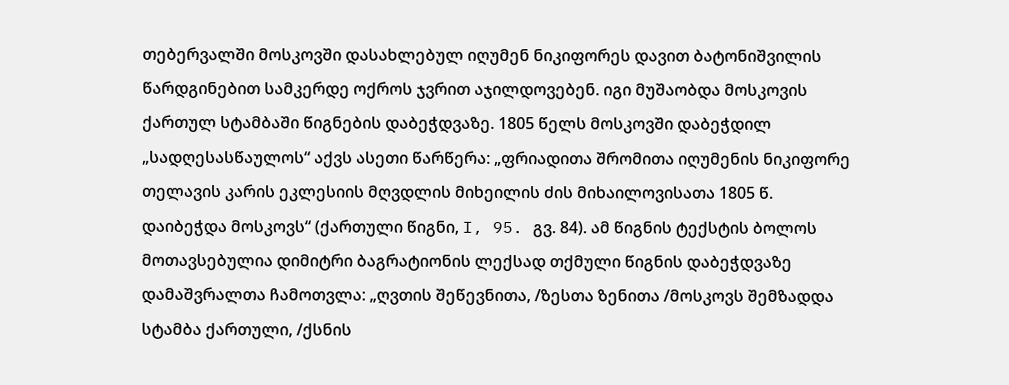თებერვალში მოსკოვში დასახლებულ იღუმენ ნიკიფორეს დავით ბატონიშვილის წარდგინებით სამკერდე ოქროს ჯვრით აჯილდოვებენ. იგი მუშაობდა მოსკოვის ქართულ სტამბაში წიგნების დაბეჭდვაზე. 1805 წელს მოსკოვში დაბეჭდილ „სადღესასწაულოს“ აქვს ასეთი წარწერა: „ფრიადითა შრომითა იღუმენის ნიკიფორე თელავის კარის ეკლესიის მღვდლის მიხეილის ძის მიხაილოვისათა 1805 წ. დაიბეჭდა მოსკოვს“ (ქართული წიგნი, I, 95. გვ. 84). ამ წიგნის ტექსტის ბოლოს მოთავსებულია დიმიტრი ბაგრატიონის ლექსად თქმული წიგნის დაბეჭდვაზე დამაშვრალთა ჩამოთვლა: „ღვთის შეწევნითა, /ზესთა ზენითა /მოსკოვს შემზადდა სტამბა ქართული, /ქსნის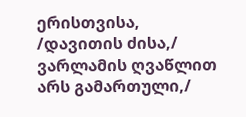ერისთვისა, /დავითის ძისა,/ ვარლამის ღვაწლით არს გამართული,/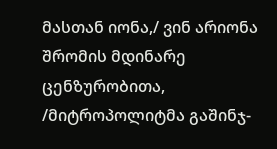მასთან იონა,/ ვინ არიონა შრომის მდინარე ცენზურობითა, /მიტროპოლიტმა გაშინჯ-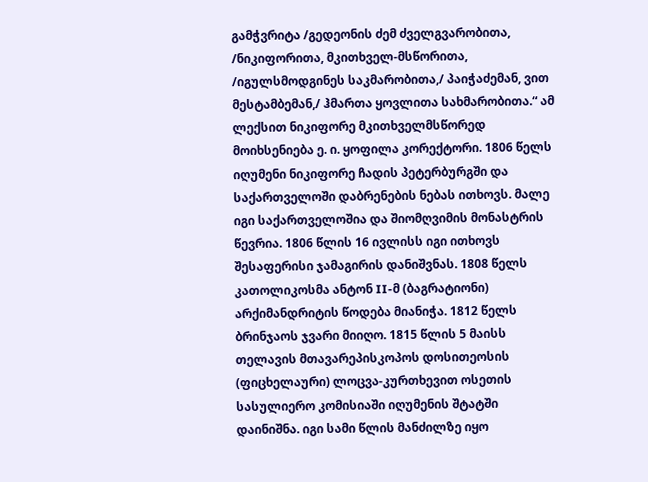გამჭვრიტა /გედეონის ძემ ძველგვარობითა, /ნიკიფორითა, მკითხველ-მსწორითა, /იგულსმოდგინეს საკმარობითა,/ პაიჭაძემან, ვით მესტამბემან,/ ჰმართა ყოვლითა სახმარობითა.“ ამ ლექსით ნიკიფორე მკითხველმსწორედ მოიხსენიება ე. ი. ყოფილა კორექტორი. 1806 წელს იღუმენი ნიკიფორე ჩადის პეტერბურგში და საქართველოში დაბრენების ნებას ითხოვს. მალე იგი საქართველოშია და შიომღვიმის მონასტრის წევრია. 1806 წლის 16 ივლისს იგი ითხოვს შესაფერისი ჯამაგირის დანიშვნას. 1808 წელს კათოლიკოსმა ანტონ II-მ (ბაგრატიონი) არქიმანდრიტის წოდება მიანიჭა. 1812 წელს ბრინჯაოს ჯვარი მიიღო. 1815 წლის 5 მაისს თელავის მთავარეპისკოპოს დოსითეოსის (ფიცხელაური) ლოცვა-კურთხევით ოსეთის სასულიერო კომისიაში იღუმენის შტატში დაინიშნა. იგი სამი წლის მანძილზე იყო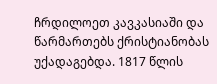ჩრდილოეთ კავკასიაში და წარმართებს ქრისტიანობას უქადაგებდა. 1817 წლის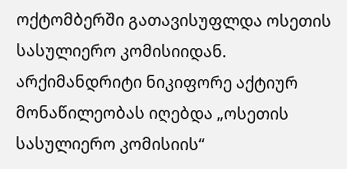ოქტომბერში გათავისუფლდა ოსეთის სასულიერო კომისიიდან. არქიმანდრიტი ნიკიფორე აქტიურ მონაწილეობას იღებდა „ოსეთის სასულიერო კომისიის“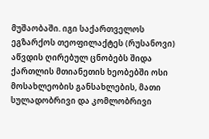მუშაობაში. იგი საქართველოს ეგზარქოს თეოფილაქტეს (რუსანოვი) აწვდის ღირებულ ცნობებს შიდა ქართლის მთიანეთის ხეობებში ოსი მოსახლეობის განსახლების, მათი სულადობრივი და კომლობრივი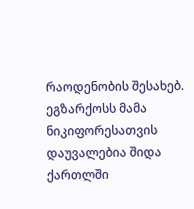რაოდენობის შესახებ. ეგზარქოსს მამა ნიკიფორესათვის დაუვალებია შიდა ქართლში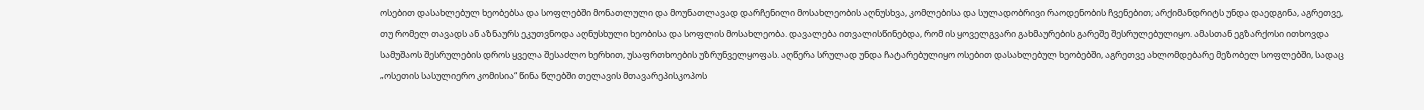ოსებით დასახლებულ ხეობებსა და სოფლებში მონათლული და მოუნათლავად დარჩენილი მოსახლეობის აღნუსხვა, კომლებისა და სულადობრივი რაოდენობის ჩვენებით; არქიმანდრიტს უნდა დაედგინა, აგრეთვე, თუ რომელ თავადს ან აზნაურს ეკუთვნოდა აღნუსხული ხეობისა და სოფლის მოსახლეობა. დავალება ითვალისწინებდა, რომ ის ყოველგვარი გახმაურების გარეშე შესრულებულიყო. ამასთან ეგზარქოსი ითხოვდა სამუშაოს შესრულების დროს ყველა შესაძლო ხერხით, უსაფრთხოების უზრუნველყოფას. აღწერა სრულად უნდა ჩატარებულიყო ოსებით დასახლებულ ხეობებში, აგრეთვე ახლომდებარე მეზობელ სოფლებში, სადაც „ოსეთის სასულიერო კომისია“ წინა წლებში თელავის მთავარეპისკოპოს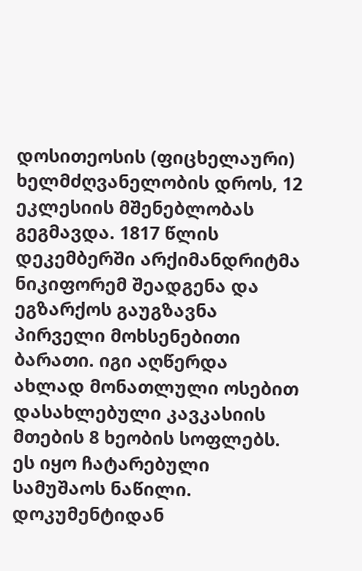დოსითეოსის (ფიცხელაური) ხელმძღვანელობის დროს, 12 ეკლესიის მშენებლობას გეგმავდა. 1817 წლის დეკემბერში არქიმანდრიტმა ნიკიფორემ შეადგენა და ეგზარქოს გაუგზავნა პირველი მოხსენებითი ბარათი. იგი აღწერდა ახლად მონათლული ოსებით დასახლებული კავკასიის მთების 8 ხეობის სოფლებს. ეს იყო ჩატარებული სამუშაოს ნაწილი. დოკუმენტიდან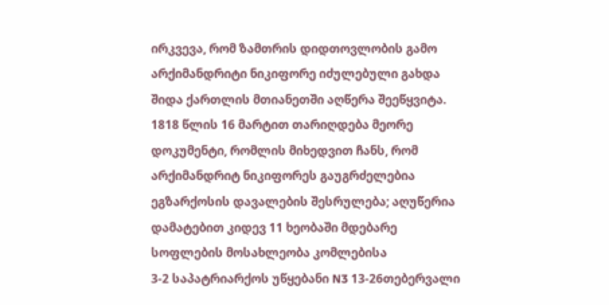ირკვევა, რომ ზამთრის დიდთოვლობის გამო არქიმანდრიტი ნიკიფორე იძულებული გახდა შიდა ქართლის მთიანეთში აღწერა შეეწყვიტა. 1818 წლის 16 მარტით თარიღდება მეორე დოკუმენტი, რომლის მიხედვით ჩანს, რომ არქიმანდრიტ ნიკიფორეს გაუგრძელებია ეგზარქოსის დავალების შესრულება; აღუწერია დამატებით კიდევ 11 ხეობაში მდებარე სოფლების მოსახლეობა კომლებისა
3-2 საპატრიარქოს უწყებანი N3 13-26თებერვალი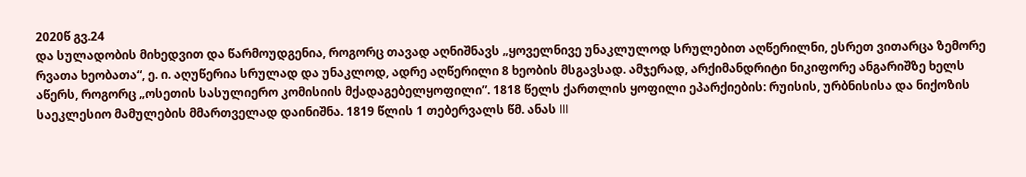2020წ გვ.24
და სულადობის მიხედვით და წარმოუდგენია, როგორც თავად აღნიშნავს „ყოველნივე უნაკლულოდ სრულებით აღწერილნი, ესრეთ ვითარცა ზემორე რვათა ხეობათა“, ე. ი. აღუწერია სრულად და უნაკლოდ, ადრე აღწერილი 8 ხეობის მსგავსად. ამჯერად, არქიმანდრიტი ნიკიფორე ანგარიშზე ხელს აწერს, როგორც „ოსეთის სასულიერო კომისიის მქადაგებელყოფილი”. 1818 წელს ქართლის ყოფილი ეპარქიების: რუისის, ურბნისისა და ნიქოზის საეკლესიო მამულების მმართველად დაინიშნა. 1819 წლის 1 თებერვალს წმ. ანას III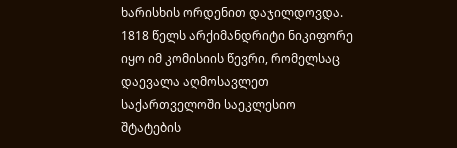ხარისხის ორდენით დაჯილდოვდა. 1818 წელს არქიმანდრიტი ნიკიფორე იყო იმ კომისიის წევრი, რომელსაც დაევალა აღმოსავლეთ საქართველოში საეკლესიო შტატების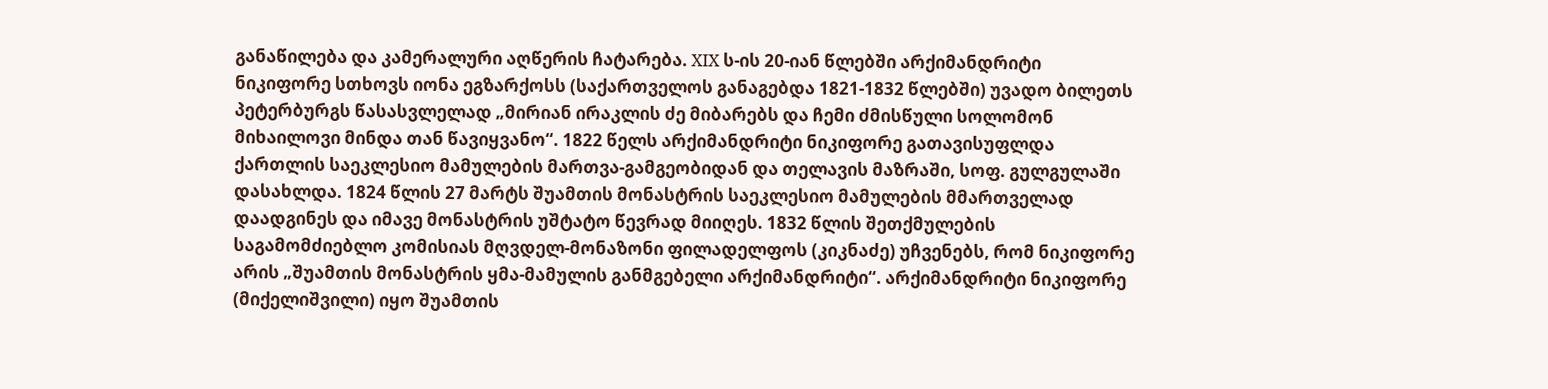განაწილება და კამერალური აღწერის ჩატარება. XIX ს-ის 20-იან წლებში არქიმანდრიტი ნიკიფორე სთხოვს იონა ეგზარქოსს (საქართველოს განაგებდა 1821-1832 წლებში) უვადო ბილეთს პეტერბურგს წასასვლელად „მირიან ირაკლის ძე მიბარებს და ჩემი ძმისწული სოლომონ მიხაილოვი მინდა თან წავიყვანო“. 1822 წელს არქიმანდრიტი ნიკიფორე გათავისუფლდა ქართლის საეკლესიო მამულების მართვა-გამგეობიდან და თელავის მაზრაში, სოფ. გულგულაში დასახლდა. 1824 წლის 27 მარტს შუამთის მონასტრის საეკლესიო მამულების მმართველად დაადგინეს და იმავე მონასტრის უშტატო წევრად მიიღეს. 1832 წლის შეთქმულების საგამომძიებლო კომისიას მღვდელ-მონაზონი ფილადელფოს (კიკნაძე) უჩვენებს, რომ ნიკიფორე არის „შუამთის მონასტრის ყმა-მამულის განმგებელი არქიმანდრიტი“. არქიმანდრიტი ნიკიფორე (მიქელიშვილი) იყო შუამთის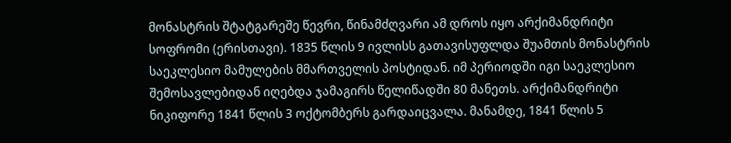მონასტრის შტატგარეშე წევრი, წინამძღვარი ამ დროს იყო არქიმანდრიტი სოფრომი (ერისთავი). 1835 წლის 9 ივლისს გათავისუფლდა შუამთის მონასტრის საეკლესიო მამულების მმართველის პოსტიდან. იმ პერიოდში იგი საეკლესიო შემოსავლებიდან იღებდა ჯამაგირს წელიწადში 80 მანეთს. არქიმანდრიტი ნიკიფორე 1841 წლის 3 ოქტომბერს გარდაიცვალა. მანამდე, 1841 წლის 5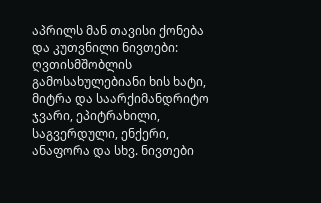აპრილს მან თავისი ქონება და კუთვნილი ნივთები: ღვთისმშობლის გამოსახულებიანი ხის ხატი, მიტრა და საარქიმანდრიტო ჯვარი, ეპიტრახილი, საგვერდული, ენქერი, ანაფორა და სხვ. ნივთები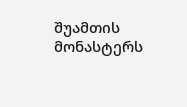შუამთის მონასტერს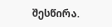შესწირა.